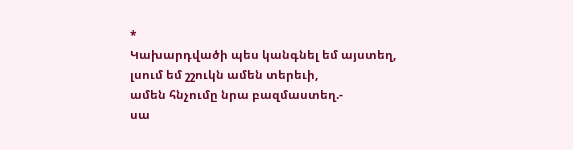*
Կախարդվածի պես կանգնել եմ այստեղ,
լսում եմ շշուկն ամեն տերեւի,
ամեն հնչումը նրա բազմաստեղ.-
սա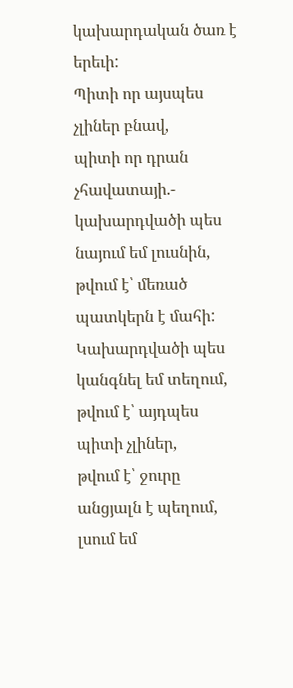կախարդական ծառ է երեւի:
Պիտի որ այսպես չլիներ բնավ,
պիտի որ դրան չհավատայի.-
կախարդվածի պես նայում եմ լուսնին,
թվում է՝ մեռած պատկերն է մահի:
Կախարդվածի պես կանգնել եմ տեղում,
թվում է՝ այդպես պիտի չլիներ,
թվում է՝ ջուրը անցյալն է պեղում,
լսում եմ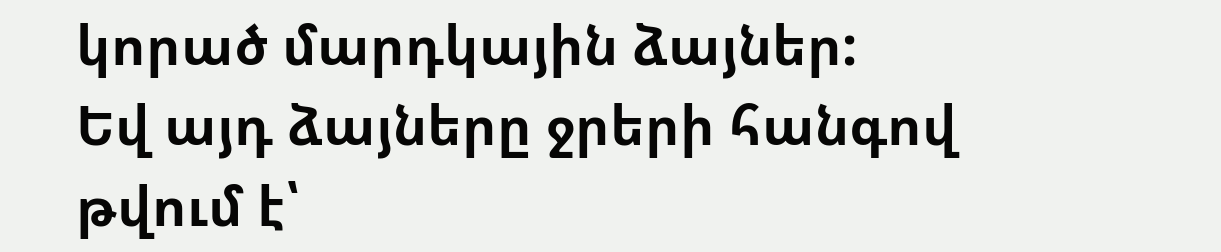կորած մարդկային ձայներ:
Եվ այդ ձայները ջրերի հանգով
թվում է՝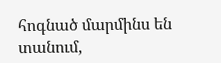հոգնած մարմինս են տանում,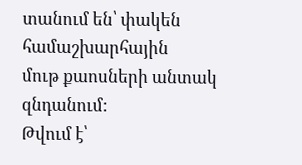տանում են՝ փակեն համաշխարհային
մութ քաոսների անտակ զնդանում:
Թվում է՝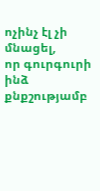ոչինչ էլ չի մնացել,
որ գուրգուրի ինձ քնքշությամբ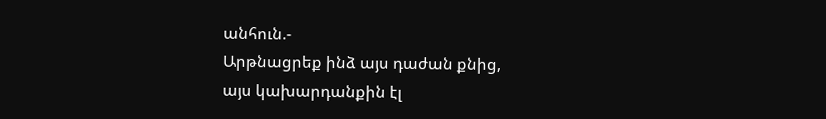անհուն.-
Արթնացրեք ինձ այս դաժան քնից,
այս կախարդանքին էլ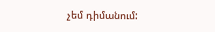չեմ դիմանում: